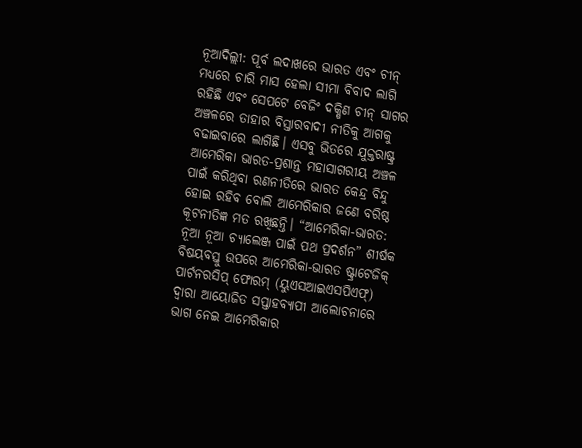ନୂଆଦିଲ୍ଲୀ: ପୂର୍ବ ଲଦାଖରେ ଭାରତ ଏବଂ ଚୀନ୍ ମଧ୍ୟରେ ଚାରି ମାସ ହେଲା ସୀମା ବିବାଦ ଲାଗି ରହିଛି ଏବଂ ସେପଟେ ବେଜିଂ ଦକ୍ଷିଣ ଚୀନ୍ ସାଗର ଅଞ୍ଚଳରେ ତାହାର ବିସ୍ତାରବାଦୀ ନୀତିକୁ ଆଗକୁ ବଢାଇବାରେ ଲାଗିଛି। ଏସବୁ ଭିତରେ ଯୁକ୍ତରାଷ୍ଟ୍ର ଆମେରିକା ଭାରତ-ପ୍ରଶାନ୍ତ ମହାସାଗରୀୟ ଅଞ୍ଚଳ ପାଇଁ କରିଥିବା ରଣନୀତିରେ ଭାରତ କେନ୍ଦ୍ର ବିନ୍ଦୁ ହୋଇ ରହିବ ବୋଲି ଆମେରିକାର ଜଣେ ବରିଷ୍ଠ କୂଟନୀତିଜ୍ଞ ମତ ରଖିଛନ୍ତି। “ଆମେରିକା-ଭାରତ: ନୂଆ ନୂଆ ଚ୍ୟାଲେଞ୍ଜ ପାଇଁ ପଥ ପ୍ରଦର୍ଶନ” ଶୀର୍ଷକ ବିଷୟବସ୍ତୁ ଉପରେ ଆମେରିକା-ଭାରତ ଷ୍ଟ୍ରାଟେଜିକ୍ ପାର୍ଟନରସିପ୍ ଫୋରମ୍ (ୟୁଏସଆଇଏସପିଏଫ୍) ଦ୍ବାରା ଆୟୋଜିତ ସପ୍ତାହବ୍ୟାପୀ ଆଲୋଚନାରେ ଭାଗ ନେଇ ଆମେରିକାର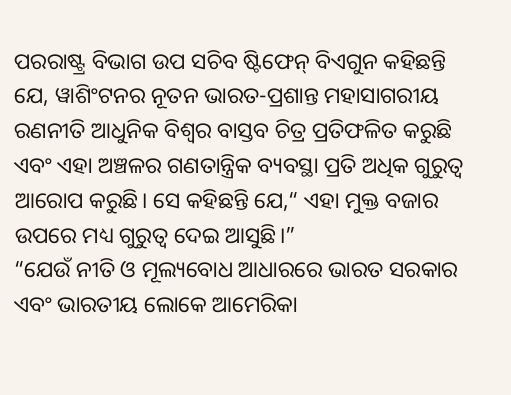ପରରାଷ୍ଟ୍ର ବିଭାଗ ଉପ ସଚିବ ଷ୍ଟିଫେନ୍ ବିଏଗୁନ କହିଛନ୍ତି ଯେ, ୱାଶିଂଟନର ନୂତନ ଭାରତ-ପ୍ରଶାନ୍ତ ମହାସାଗରୀୟ ରଣନୀତି ଆଧୁନିକ ବିଶ୍ବର ବାସ୍ତବ ଚିତ୍ର ପ୍ରତିଫଳିତ କରୁଛି ଏବଂ ଏହା ଅଞ୍ଚଳର ଗଣତାନ୍ତ୍ରିକ ବ୍ୟବସ୍ଥା ପ୍ରତି ଅଧିକ ଗୁରୁତ୍ବ ଆରୋପ କରୁଛି। ସେ କହିଛନ୍ତି ଯେ,“ ଏହା ମୁକ୍ତ ବଜାର ଉପରେ ମଧ୍ୟ ଗୁରୁତ୍ବ ଦେଇ ଆସୁଛି।”
“ଯେଉଁ ନୀତି ଓ ମୂଲ୍ୟବୋଧ ଆଧାରରେ ଭାରତ ସରକାର ଏବଂ ଭାରତୀୟ ଲୋକେ ଆମେରିକା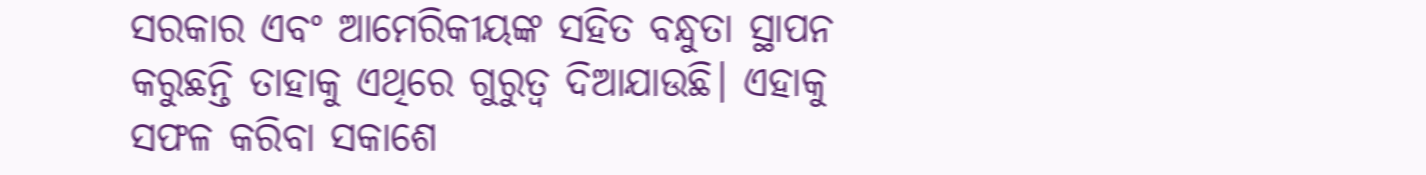ସରକାର ଏବଂ ଆମେରିକୀୟଙ୍କ ସହିତ ବନ୍ଧୁତା ସ୍ଥାପନ କରୁଛନ୍ତି ତାହାକୁ ଏଥିରେ ଗୁରୁତ୍ବ ଦିଆଯାଉଛି। ଏହାକୁ ସଫଳ କରିବା ସକାଶେ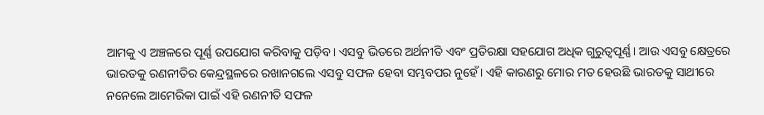ଆମକୁ ଏ ଅଞ୍ଚଳରେ ପୂର୍ଣ୍ଣ ଉପଯୋଗ କରିବାକୁ ପଡ଼ିବ। ଏସବୁ ଭିତରେ ଅର୍ଥନୀତି ଏବଂ ପ୍ରତିରକ୍ଷା ସହଯୋଗ ଅଧିକ ଗୁରୁତ୍ବପୂର୍ଣ୍ଣ। ଆଉ ଏସବୁ କ୍ଷେତ୍ରରେ ଭାରତକୁ ରଣନୀତିର କେନ୍ଦ୍ରସ୍ଥଳରେ ରଖାନଗଲେ ଏସବୁ ସଫଳ ହେବା ସମ୍ଭବପର ନୁହେଁ। ଏହି କାରଣରୁ ମୋର ମତ ହେଉଛି ଭାରତକୁ ସାଥୀରେ ନନେଲେ ଆମେରିକା ପାଇଁ ଏହି ରଣନୀତି ସଫଳ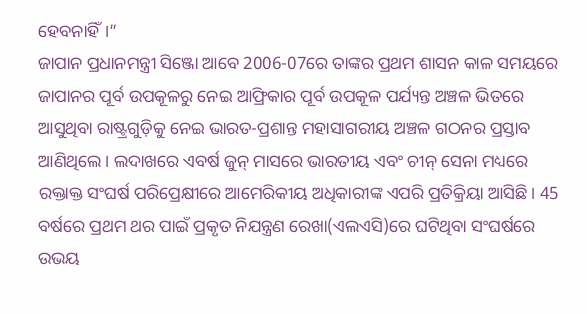ହେବନାହିଁ।”
ଜାପାନ ପ୍ରଧାନମନ୍ତ୍ରୀ ସିଞ୍ଜୋ ଆବେ 2006-07ରେ ତାଙ୍କର ପ୍ରଥମ ଶାସନ କାଳ ସମୟରେ ଜାପାନର ପୂର୍ବ ଉପକୂଳରୁ ନେଇ ଆଫ୍ରିକାର ପୂର୍ବ ଉପକୂଳ ପର୍ଯ୍ୟନ୍ତ ଅଞ୍ଚଳ ଭିତରେ ଆସୁଥିବା ରାଷ୍ଟ୍ରଗୁଡ଼ିକୁ ନେଇ ଭାରତ-ପ୍ରଶାନ୍ତ ମହାସାଗରୀୟ ଅଞ୍ଚଳ ଗଠନର ପ୍ରସ୍ତାବ ଆଣିଥିଲେ। ଲଦାଖରେ ଏବର୍ଷ ଜୁନ୍ ମାସରେ ଭାରତୀୟ ଏବଂ ଚୀନ୍ ସେନା ମଧ୍ୟରେ ରକ୍ତାକ୍ତ ସଂଘର୍ଷ ପରିପ୍ରେକ୍ଷୀରେ ଆମେରିକୀୟ ଅଧିକାରୀଙ୍କ ଏପରି ପ୍ରତିକ୍ରିୟା ଆସିଛି। 45 ବର୍ଷରେ ପ୍ରଥମ ଥର ପାଇଁ ପ୍ରକୃତ ନିଯନ୍ତ୍ରଣ ରେଖା(ଏଲଏସି)ରେ ଘଟିଥିବା ସଂଘର୍ଷରେ ଉଭୟ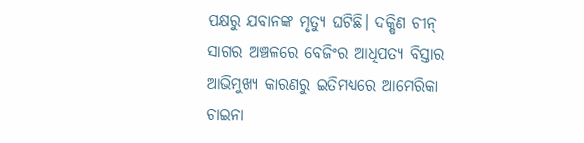ପକ୍ଷରୁ ଯବାନଙ୍କ ମୃତ୍ୟୁ ଘଟିଛି। ଦକ୍ଷିଣ ଚୀନ୍ ସାଗର ଅଞ୍ଚଳରେ ବେଜିଂର ଆଧିପତ୍ୟ ବିସ୍ତାର ଆଭିମୁଖ୍ୟ କାରଣରୁ ଇତିମଧ୍ୟରେ ଆମେରିକା ଚାଇନା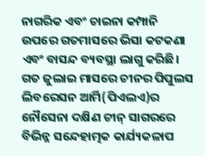ନାଗରିକ ଏବଂ ଚାଇନା କମ୍ପାନି ଉପରେ ଗତମାସରେ ଭିସା କଟକଣା ଏବଂ ବାସନ୍ଦ ବ୍ୟବସ୍ଥା ଲାଗୁ କରିଛି।
ଗତ ଜୁଲାଇ ମାସରେ ଚୀନର ପିପୁଲସ ଲିବରେସନ ଆର୍ମି(ପିଏଲଏ)ର ନୌସେନା ଦକ୍ଷିଣ ଚୀନ୍ ସାଗରରେ ବିଭିନ୍ନ ସନ୍ଦେହାତ୍ମକ କାର୍ଯ୍ୟକଳାପ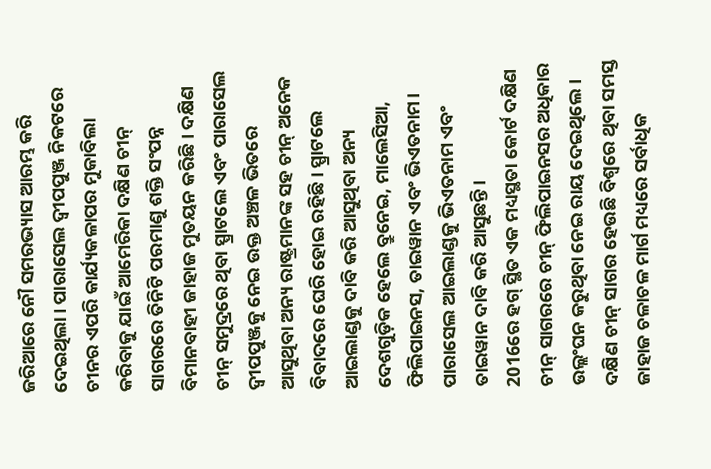ଜରିଆରେ ନୌ ସମରଭ୍ୟାସ ଆରମ୍ଭ କରି ଦେଇଥିଲା। ପାରାସେଲ ଦ୍ବୀପପୁଞ୍ଜ ନିକଟରେ ଚୀନର ଏପରି କାର୍ଯ୍ୟକଳାପର ମୁକାବିଲା କରିବାକୁ ଯାଇଁ ଆମେରିକା ଦକ୍ଷିଣ ଚୀନ୍ ସାଗରରେ ତିନିଟି ପରମାଣୁ ଶକ୍ତି ସଂପନ୍ନ ବିମାନବାହୀ ଜାହାଜ ମୁତୟନ କରିଛି। ଦକ୍ଷିଣ ଚୀନ୍ ସମୁଦ୍ରରେ ଥିବା ସ୍ପ୍ରାଟଲେ ଏବଂ ପାରାସେଲ ଦ୍ବୀପପୁଞ୍ଜକୁ ନେଇ ଉକ୍ତ ଅଞ୍ଚଳ ଭିତରେ ଆସୁଥିବା ଅନ୍ୟ ରାଷ୍ଟ୍ରମାନଙ୍କ ସହ ଚୀନ୍ ଅନେକ ବିବାଦରେ ଘେରି ହୋଇ ରହିଛି। ସ୍ପ୍ରାଟଲେ ଆଇଲାଣ୍ଡକୁ ଦାବି କରି ଆସୁଥିବା ଅନ୍ୟ ଦେଶଗୁଡ଼ିକ ହେଲେ ବ୍ରୁନେଇ, ମାଲେସିଆ, ଫିଲିପାଇନସ, ତାଇୱାନ ଏବଂ ଭିଏତନାମ। ପାରାସେଲ ଆଇଲାଣ୍ଡକୁ ଭିଏତନାମ ଏବଂ ତାଇୱାନ ଦାବି କରି ଆସୁଛନ୍ତି।
2016ରେ ହଗ୍ ସ୍ଥିତ ଏକ ମଧ୍ୟସ୍ଥତା କୋର୍ଟ ଦକ୍ଷିଣ ଚୀନ୍ ସାଗରରେ ଚୀନ୍ ଫିଲିପାଇନସର ଅଧିକାର ଉଲ୍ଲଂଘନ କରୁଥିବା ନେଇ ରାୟ ଦେଇଥିଲେ। ଦକ୍ଷିଣ ଚୀନ୍ ସାଗର ହେଉଛି ବିଶ୍ବରେ ଥିବା ସମସ୍ତ ଜାହାଜ ଚଳାଚଳ ମାର୍ଗ ମଧ୍ୟରେ ସର୍ବାଧିକ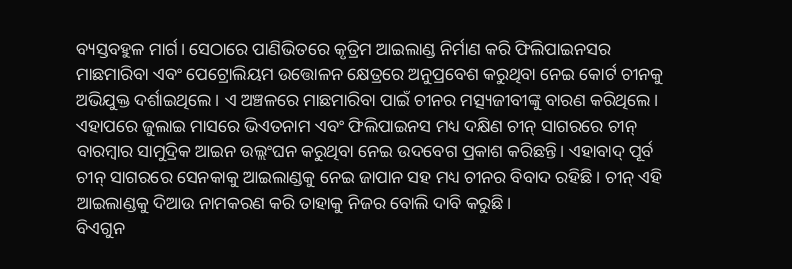ବ୍ୟସ୍ତବହୁଳ ମାର୍ଗ। ସେଠାରେ ପାଣିଭିତରେ କୃତ୍ରିମ ଆଇଲାଣ୍ଡ ନିର୍ମାଣ କରି ଫିଲିପାଇନସର ମାଛମାରିବା ଏବଂ ପେଟ୍ରୋଲିୟମ ଉତ୍ତୋଳନ କ୍ଷେତ୍ରରେ ଅନୁପ୍ରବେଶ କରୁଥିବା ନେଇ କୋର୍ଟ ଚୀନକୁ ଅଭିଯୁକ୍ତ ଦର୍ଶାଇଥିଲେ। ଏ ଅଞ୍ଚଳରେ ମାଛମାରିବା ପାଇଁ ଚୀନର ମତ୍ସ୍ୟଜୀବୀଙ୍କୁ ବାରଣ କରିଥିଲେ। ଏହାପରେ ଜୁଲାଇ ମାସରେ ଭିଏତନାମ ଏବଂ ଫିଲିପାଇନସ ମଧ୍ୟ ଦକ୍ଷିଣ ଚୀନ୍ ସାଗରରେ ଚୀନ୍ ବାରମ୍ବାର ସାମୁଦ୍ରିକ ଆଇନ ଉଲ୍ଲଂଘନ କରୁଥିବା ନେଇ ଉଦବେଗ ପ୍ରକାଶ କରିଛନ୍ତି। ଏହାବାଦ୍ ପୂର୍ବ ଚୀନ୍ ସାଗରରେ ସେନକାକୁ ଆଇଲାଣ୍ଡକୁ ନେଇ ଜାପାନ ସହ ମଧ୍ୟ ଚୀନର ବିବାଦ ରହିଛି। ଚୀନ୍ ଏହି ଆଇଲାଣ୍ଡକୁ ଦିଆଉ ନାମକରଣ କରି ତାହାକୁ ନିଜର ବୋଲି ଦାବି କରୁଛି।
ବିଏଗୁନ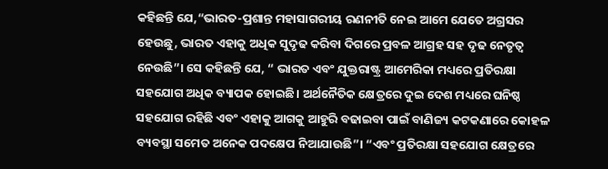କହିଛନ୍ତି ଯେ,“ଭାରତ-ପ୍ରଶାନ୍ତ ମହାସାଗରୀୟ ରଣନୀତି ନେଇ ଆମେ ଯେତେ ଅଗ୍ରସର ହେଉଛୁ, ଭାରତ ଏହାକୁ ଅଧିକ ସୁଦୃଢ କରିବା ଦିଗରେ ପ୍ରବଳ ଆଗ୍ରହ ସହ ଦୃଢ ନେତୃତ୍ବ ନେଉଛି”। ସେ କହିଛନ୍ତି ଯେ, “ ଭାରତ ଏବଂ ଯୁକ୍ତରାଷ୍ଟ୍ର ଆମେରିକା ମଧ୍ୟରେ ପ୍ରତିରକ୍ଷା ସହଯୋଗ ଅଧିକ ବ୍ୟାପକ ହୋଇଛି। ଅର୍ଥନୈତିକ କ୍ଷେତ୍ରରେ ଦୁଇ ଦେଶ ମଧ୍ୟରେ ଘନିଷ୍ଠ ସହଯୋଗ ରହିଛି ଏବଂ ଏହାକୁ ଆଗକୁ ଆହୁରି ବଢାଇବା ପାଇଁ ବାଣିଜ୍ୟ କଟକଣାରେ କୋହଳ ବ୍ୟବସ୍ଥା ସମେତ ଅନେକ ପଦକ୍ଷେପ ନିଆଯାଉଛି”। “ଏବଂ ପ୍ରତିରକ୍ଷା ସହଯୋଗ କ୍ଷେତ୍ରରେ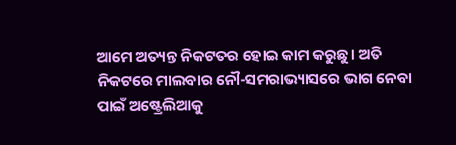ଆମେ ଅତ୍ୟନ୍ତ ନିକଟତର ହୋଇ କାମ କରୁଛୁ। ଅତି ନିକଟରେ ମାଲବାର ନୌ-ସମରାଭ୍ୟାସରେ ଭାଗ ନେବା ପାଇଁ ଅଷ୍ଟ୍ରେଲିଆକୁ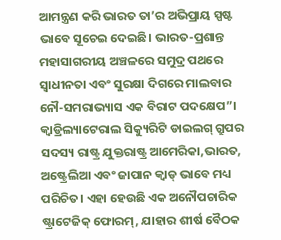ଆମନ୍ତ୍ରଣ କରି ଭାରତ ତା’ର ଅଭିପ୍ରାୟ ସ୍ପଷ୍ଟ ଭାବେ ସୂଚେଇ ଦେଇଛି। ଭାରତ-ପ୍ରଶାନ୍ତ ମହାସାଗରୀୟ ଅଞ୍ଚଳରେ ସମୁଦ୍ର ପଥରେ ସ୍ବାଧୀନତା ଏବଂ ସୁରକ୍ଷା ଦିଗରେ ମାଲବାର ନୌ-ସମରାଭ୍ୟାସ ଏକ ବିରାଟ ପଦକ୍ଷେପ”।
କ୍ବାଡ୍ରିଲ୍ୟାଟେରାଲ ସିକ୍ୟୁରିଟି ଡାଇଲଗ୍ ଗ୍ରୁପର ସଦସ୍ୟ ରାଷ୍ଟ୍ର ଯୁକ୍ତରାଷ୍ଟ୍ର ଆମେରିକା,ଭାରତ, ଅଷ୍ଟ୍ରେଲିଆ ଏବଂ ଜାପାନ କ୍ବାଡ୍ ଭାବେ ମଧ୍ୟ ପରିଚିତ। ଏହା ହେଉଛି ଏକ ଅନୌପଚାରିକ ଷ୍ଟ୍ରାଟେଜିକ୍ ଫୋରମ୍, ଯାହାର ଶୀର୍ଷ ବୈଠକ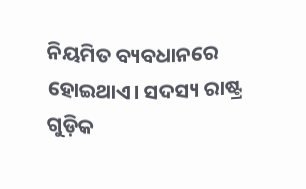ନିୟମିତ ବ୍ୟବଧାନରେ ହୋଇଥାଏ। ସଦସ୍ୟ ରାଷ୍ଟ୍ର ଗୁଡ଼ିକ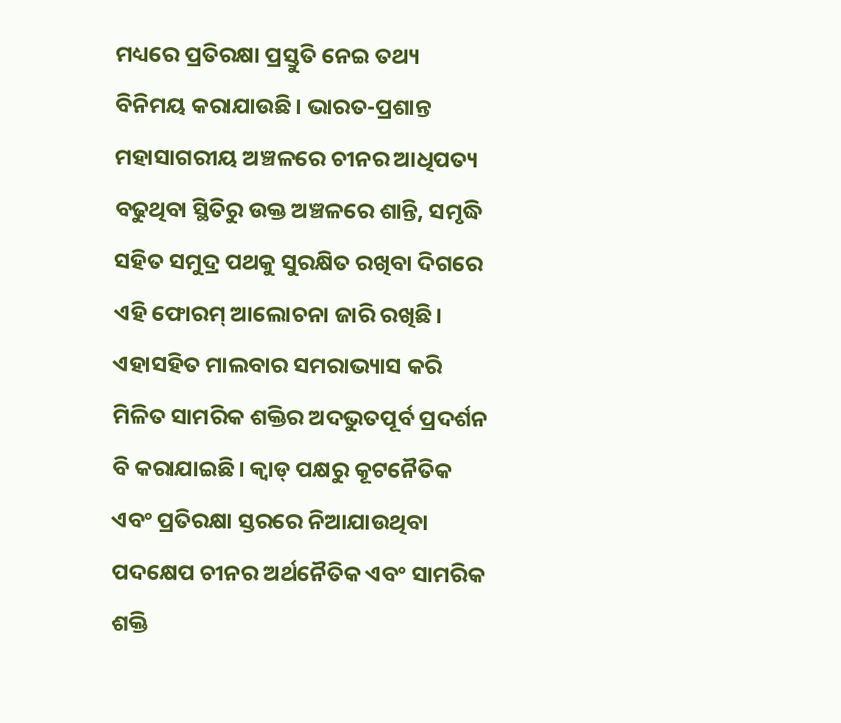ମଧ୍ୟରେ ପ୍ରତିରକ୍ଷା ପ୍ରସ୍ତୁତି ନେଇ ତଥ୍ୟ ବିନିମୟ କରାଯାଉଛି। ଭାରତ-ପ୍ରଶାନ୍ତ ମହାସାଗରୀୟ ଅଞ୍ଚଳରେ ଚୀନର ଆଧିପତ୍ୟ ବଢୁଥିବା ସ୍ଥିତିରୁ ଉକ୍ତ ଅଞ୍ଚଳରେ ଶାନ୍ତି, ସମୃଦ୍ଧି ସହିତ ସମୁଦ୍ର ପଥକୁ ସୁରକ୍ଷିତ ରଖିବା ଦିଗରେ ଏହି ଫୋରମ୍ ଆଲୋଚନା ଜାରି ରଖିଛି। ଏହାସହିତ ମାଲବାର ସମରାଭ୍ୟାସ କରି ମିଳିତ ସାମରିକ ଶକ୍ତିର ଅଦଭୁତପୂର୍ବ ପ୍ରଦର୍ଶନ ବି କରାଯାଇଛି। କ୍ବାଡ୍ ପକ୍ଷରୁ କୂଟନୈତିକ ଏବଂ ପ୍ରତିରକ୍ଷା ସ୍ତରରେ ନିଆଯାଉଥିବା ପଦକ୍ଷେପ ଚୀନର ଅର୍ଥନୈତିକ ଏବଂ ସାମରିକ ଶକ୍ତି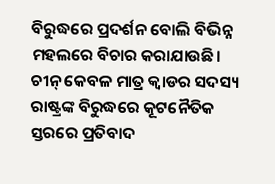ବିରୁଦ୍ଧରେ ପ୍ରଦର୍ଶନ ବୋଲି ବିଭିନ୍ନ ମହଲରେ ବିଚାର କରାଯାଉଛି। ଚୀନ୍ କେବଳ ମାତ୍ର କ୍ବାଡର ସଦସ୍ୟ ରାଷ୍ଟ୍ରଙ୍କ ବିରୁଦ୍ଧରେ କୂଟନୈତିକ ସ୍ତରରେ ପ୍ରତିବାଦ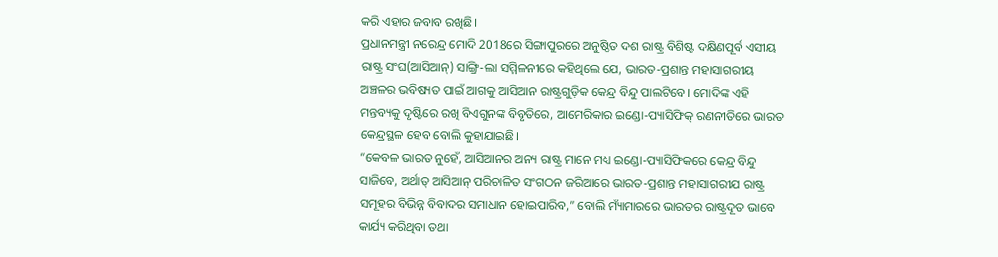କରି ଏହାର ଜବାବ ରଖିଛି।
ପ୍ରଧାନମନ୍ତ୍ରୀ ନରେନ୍ଦ୍ର ମୋଦି 2018ରେ ସିଙ୍ଗାପୁରରେ ଅନୁଷ୍ଠିତ ଦଶ ରାଷ୍ଟ୍ର ବିଶିଷ୍ଟ ଦକ୍ଷିଣପୂର୍ବ ଏସୀୟ ରାଷ୍ଟ୍ର ସଂଘ(ଆସିଆନ୍) ସାଙ୍ଗ୍ରି-ଲା ସମ୍ମିଳନୀରେ କହିଥିଲେ ଯେ, ଭାରତ-ପ୍ରଶାନ୍ତ ମହାସାଗରୀୟ ଅଞ୍ଚଳର ଭବିଷ୍ୟତ ପାଇଁ ଆଗକୁ ଆସିଆନ ରାଷ୍ଟ୍ରଗୁଡ଼ିକ କେନ୍ଦ୍ର ବିନ୍ଦୁ ପାଲଟିବେ। ମୋଦିଙ୍କ ଏହି ମନ୍ତବ୍ୟକୁ ଦୃଷ୍ଟିରେ ରଖି ବିଏଗୁନଙ୍କ ବିବୃତିରେ, ଆମେରିକାର ଇଣ୍ଡୋ-ପ୍ୟାସିଫିକ୍ ରଣନୀତିରେ ଭାରତ କେନ୍ଦ୍ରସ୍ଥଳ ହେବ ବୋଲି କୁହାଯାଇଛି।
“କେବଳ ଭାରତ ନୁହେଁ, ଆସିଆନର ଅନ୍ୟ ରାଷ୍ଟ୍ର ମାନେ ମଧ୍ୟ ଇଣ୍ଡୋ-ପ୍ୟାସିଫିକରେ କେନ୍ଦ୍ର ବିନ୍ଦୁ ସାଜିବେ, ଅର୍ଥାତ୍ ଆସିଆନ୍ ପରିଚାଳିତ ସଂଗଠନ ଜରିଆରେ ଭାରତ-ପ୍ରଶାନ୍ତ ମହାସାଗରୀଯ ରାଷ୍ଟ୍ର ସମୂହର ବିଭିନ୍ନ ବିବାଦର ସମାଧାନ ହୋଇପାରିବ,” ବୋଲି ମ୍ୟାଁମାରରେ ଭାରତର ରାଷ୍ଟ୍ରଦୂତ ଭାବେ କାର୍ଯ୍ୟ କରିଥିବା ତଥା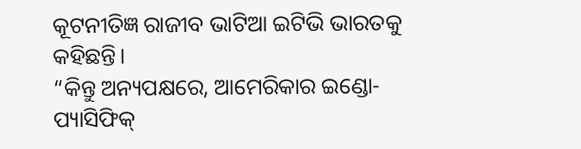କୂଟନୀତିଜ୍ଞ ରାଜୀବ ଭାଟିଆ ଇଟିଭି ଭାରତକୁ କହିଛନ୍ତି।
“କିନ୍ତୁ ଅନ୍ୟପକ୍ଷରେ, ଆମେରିକାର ଇଣ୍ଡୋ-ପ୍ୟାସିଫିକ୍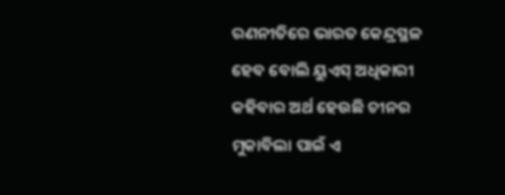ରଣନୀତିରେ ଭାରତ କେନ୍ଦ୍ରସ୍ଥଳ ହେବ ବୋଲି ୟୁଏସ୍ ଅଧିକାରୀ କହିବାର ଅର୍ଥ ହେଉଛି ଚୀନର ମୁକାବିଲା ପାଇଁ ଏ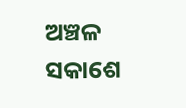ଅଞ୍ଚଳ ସକାଶେ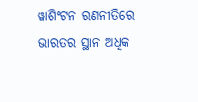ୱାଶିଂଟନ ରଣନୀତିରେ ଭାରତର ସ୍ଥାନ ଅଧିକ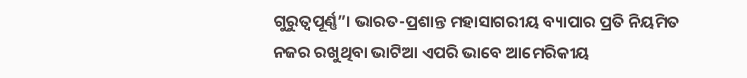ଗୁରୁତ୍ବପୂର୍ଣ୍ଣ”। ଭାରତ-ପ୍ରଶାନ୍ତ ମହାସାଗରୀୟ ବ୍ୟାପାର ପ୍ରତି ନିୟମିତ ନଜର ରଖୁଥିବା ଭାଟିଆ ଏପରି ଭାବେ ଆମେରିକୀୟ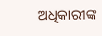ଅଧିକାରୀଙ୍କ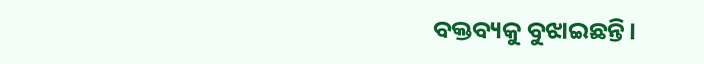ବକ୍ତବ୍ୟକୁ ବୁଝାଇଛନ୍ତି।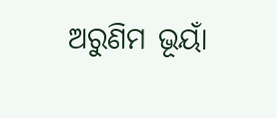ଅରୁଣିମ ଭୂୟାଁ